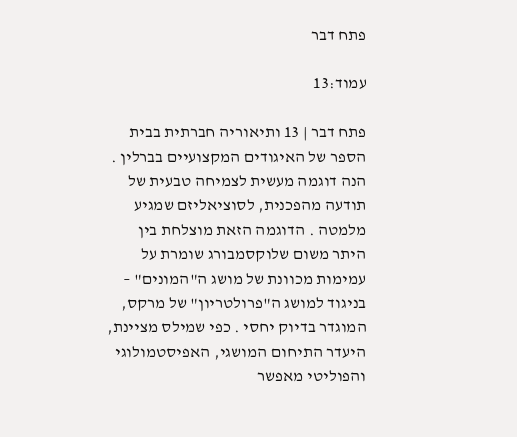פתח דבר

עמוד:13

פתח דבר | 13 ותיאוריה חברתית בבית הספר של האיגודים המקצועיים בברלין . הנה דוגמה מעשית לצמיחה טבעית של תודעה מהפכנית, לסוציאליזם שמגיע מלמטה . הדוגמה הזאת מוצלחת בין היתר משום שלוקסמבורג שומרת על עמימות מכוונת של מושג ה"המונים" – בניגוד למושג ה"פרולטריון" של מרקס, המוגדר בדיוק יחסי . כפי שמילס מציינת, היעדר התיחום המושגי, האפיסטמולוגי והפוליטי מאפשר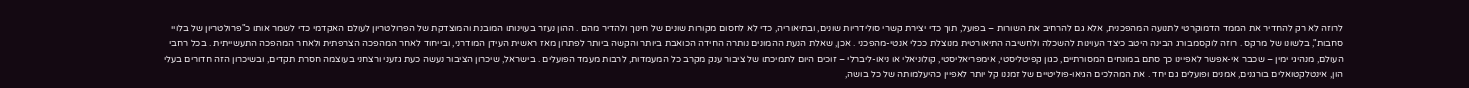לרוזה לא רק להחדיר את הממד הדמוקרטי לתנועה המהפכנית, אלא גם להרחיב את השורות – בפועל, תוך כדי יצירת קשרי סולידריות שונים, ובתיאוריה, כדי לא לחסום מקורות שונים של חינוך ולהדיר מהם . ההון נעזר בעוינותו המובנת והמוצדקת של הפרולטריון לעולם האקדמי כדי לשמר אותו כ"פרולטריון של בלויי סחבות", בלשונו של מרקס . רוזה לוקסמבורג הבינה היטב כיצד העוינות להשכלה ולחשיבה התיאורטית מנוצלת ככלי אנטי-מהפכני . אכן, שאלת הנעת ההמונים נותרה החידה הכואבת ביותר והקשה ביותר לפתרון מאז ראשית העידן המודרני, ובייחוד לאחר המהפכה הצרפתית ולאחר המהפכה התעשייתית . בכל רחבי העולם, מנהיגי ימין – שכבר אי-אפשר לאפיינו כך סתם במונחים המסורתיים, כגון קפיטליסטי, אימפריאליסטי, קולוניאלי או ניאו-ליברלי – זוכים היום לתמיכתו של ציבור ענק מקרב כל המעמדות, לרבות מעמד הפועלים . בישראל, שיכרון הציבור נעשה כעת גזעני ורצחני בעוצמה חסרת תקדים, ובשיכרון הזה חדורים בעלי הון, אינטלקטואלים בורגנים, אמנים ופועלים גם יחד . את המהלכים הגיאו-פוליטיים של זמננו קל יותר לאפיין כהיעלמותה של כל בושה,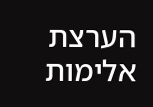הערצת אלימות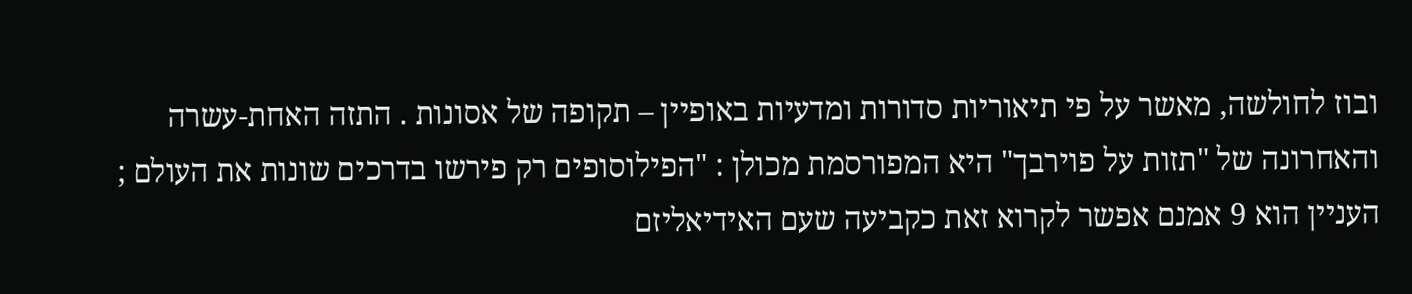ובוז לחולשה, מאשר על פי תיאוריות סדורות ומדעיות באופיין – תקופה של אסונות . התזה האחת-עשרה והאחרונה של "תזות על פוירבך" היא המפורסמת מכולן : "הפילוסופים רק פירשו בדרכים שונות את העולם ; העניין הוא 9 אמנם אפשר לקרוא זאת כקביעה שעם האידיאליזם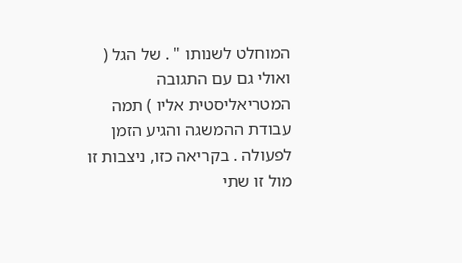המוחלט לשנותו " . של הגל ( ואולי גם עם התגובה המטריאליסטית אליו ) תמה עבודת ההמשגה והגיע הזמן לפעולה . בקריאה כזו, ניצבות זו מול זו שתי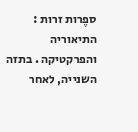ספֶרות זרות : התיאוריה והפרקטיקה . בתזה השנייה, לאחר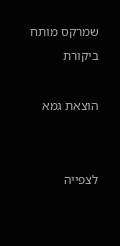שמרקס מותח ביקורת

הוצאת גמא


לצפייה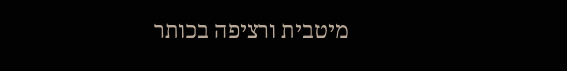מיטבית ורציפה בכותר